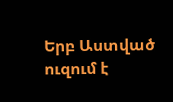Երբ Աստված ուզում է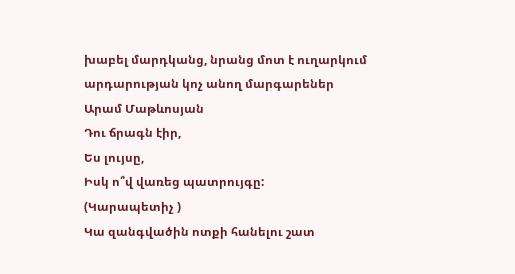խաբել մարդկանց, նրանց մոտ է ուղարկում արդարության կոչ անող մարգարեներ
Արամ Մաթևոսյան
Դու ճրագն էիր,
Ես լույսը,
Իսկ ո՞վ վառեց պատրույգը:
(Կարապետիչ )
Կա զանգվածին ոտքի հանելու շատ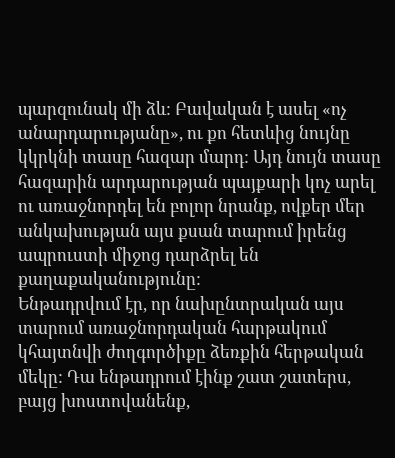պարզունակ մի ձև: Բավական է ասել «ոչ անարդարությանը», ու քո հետևից նույնը կկրկնի տասը հազար մարդ: Այդ նույն տասը հազարին արդարության պայքարի կոչ արել ու առաջնորդել են բոլոր նրանք, ովքեր մեր անկախության այս քսան տարում իրենց ապրուստի միջոց դարձրել են քաղաքականությունը:
Ենթադրվում էր, որ նախընտրական այս տարում առաջնորդական հարթակում կհայտնվի ժողգործիքը ձեռքին հերթական մեկը: Դա ենթադրում էինք շատ շատերս, բայց խոստովանենք,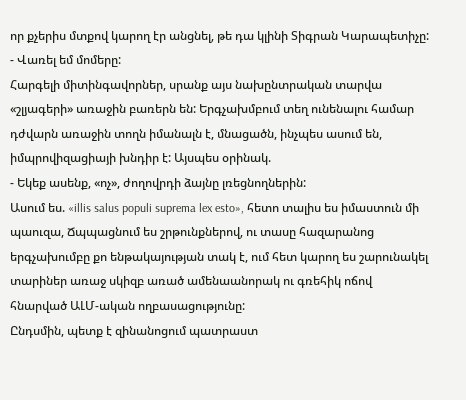որ քչերիս մտքով կարող էր անցնել, թե դա կլինի Տիգրան Կարապետիչը:
- Վառել եմ մոմերը:
Հարգելի միտինգավորներ, սրանք այս նախընտրական տարվա «շլյագերի» առաջին բառերն են: Երգչախմբում տեղ ունենալու համար դժվարն առաջին տողն իմանալն է, մնացածն, ինչպես ասում են, իմպրովիզացիայի խնդիր է: Այսպես օրինակ.
- Եկեք ասենք, «ոչ», ժողովրդի ձայնը լռեցնողներին:
Ասում ես. «illis salus populi suprema lex esto», հետո տալիս ես իմաստուն մի պաուզա, Ճպպացնում ես շրթունքներով, ու տասը հազարանոց երգչախումբը քո ենթակայության տակ է, ում հետ կարող ես շարունակել տարիներ առաջ սկիզբ առած ամենաանորակ ու գռեհիկ ոճով հնարված ԱԼՄ-ական ողբասացությունը:
Ընդսմին, պետք է զինանոցում պատրաստ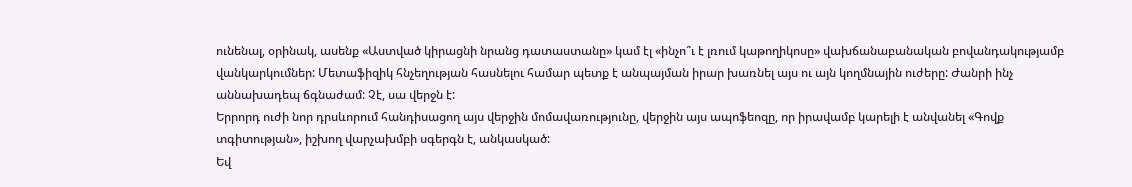ունենալ, օրինակ, ասենք «Աստված կիրացնի նրանց դատաստանը» կամ էլ «ինչո՞ւ է լռում կաթողիկոսը» վախճանաբանական բովանդակությամբ վանկարկումներ: Մետաֆիզիկ հնչեղության հասնելու համար պետք է անպայման իրար խառնել այս ու այն կողմնային ուժերը: Ժանրի ինչ աննախադեպ ճգնաժամ: Չէ, սա վերջն է:
Երրորդ ուժի նոր դրսևորում հանդիսացող այս վերջին մոմավառությունը, վերջին այս ապոֆեոզը, որ իրավամբ կարելի է անվանել «Գովք տգիտության», իշխող վարչախմբի սգերգն է, անկասկած:
Եվ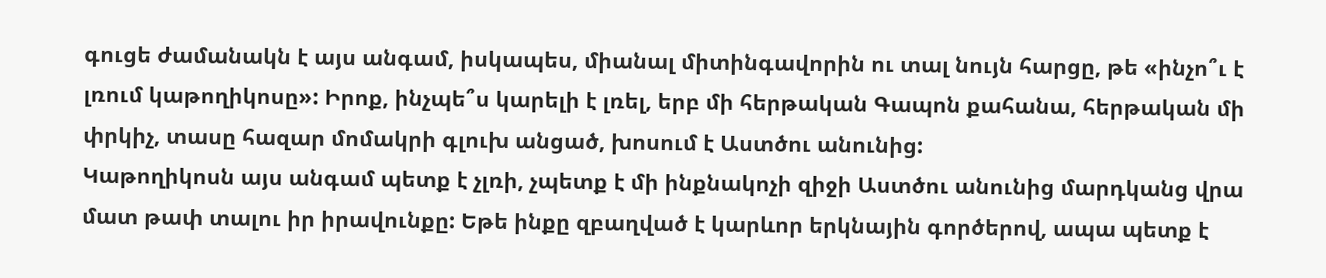գուցե ժամանակն է այս անգամ, իսկապես, միանալ միտինգավորին ու տալ նույն հարցը, թե «ինչո՞ւ է լռում կաթողիկոսը»: Իրոք, ինչպե՞ս կարելի է լռել, երբ մի հերթական Գապոն քահանա, հերթական մի փրկիչ, տասը հազար մոմակրի գլուխ անցած, խոսում է Աստծու անունից:
Կաթողիկոսն այս անգամ պետք է չլռի, չպետք է մի ինքնակոչի զիջի Աստծու անունից մարդկանց վրա մատ թափ տալու իր իրավունքը: Եթե ինքը զբաղված է կարևոր երկնային գործերով, ապա պետք է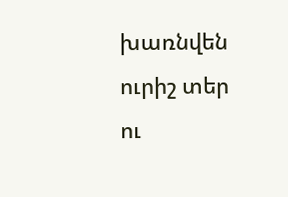խառնվեն ուրիշ տեր ու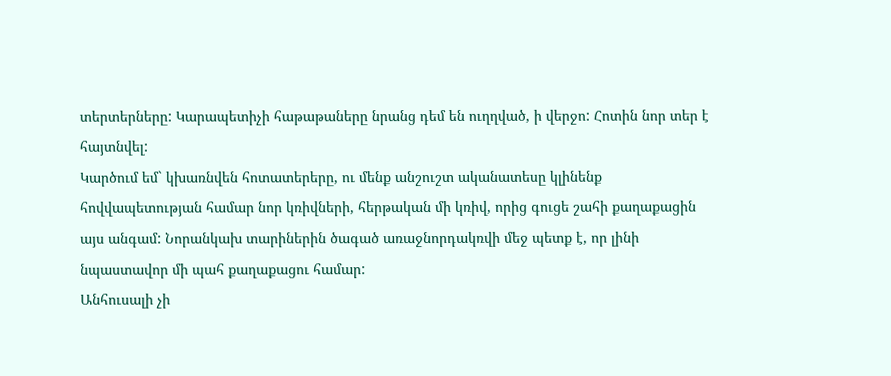տերտերները: Կարապետիչի հաթաթաները նրանց դեմ են ուղղված, ի վերջո: Հոտին նոր տեր է հայտնվել:
Կարծում եմ` կխառնվեն հոտատերերը, ու մենք անշուշտ ականատեսը կլինենք հովվապետության համար նոր կռիվների, հերթական մի կռիվ, որից գուցե շահի քաղաքացին այս անգամ: Նորանկախ տարիներին ծագած առաջնորդակռվի մեջ պետք է, որ լինի նպաստավոր մի պահ քաղաքացու համար:
Անհուսալի չի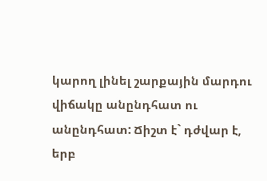կարող լինել շարքային մարդու վիճակը անընդհատ ու անընդհատ: Ճիշտ է` դժվար է, երբ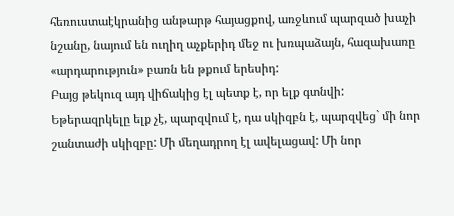հեռուստաէկրանից անթարթ հայացքով, առջևում պարզած խաչի նշանը, նայում են ուղիղ աչքերիդ մեջ ու խռպաձայն, հազախառը «արդարություն» բառն են թքում երեսիդ:
Բայց թեկուզ այդ վիճակից էլ պետք է, որ ելք գտնվի: Եթերազրկելը ելք չէ, պարզվում է, դա սկիզբն է, պարզվեց` մի նոր շանտաժի սկիզբը: Մի մեղադրող էլ ավելացավ: Մի նոր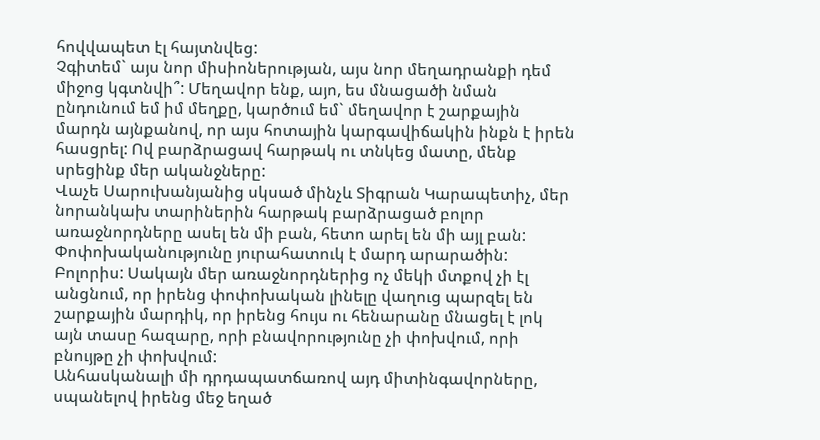հովվապետ էլ հայտնվեց:
Չգիտեմ` այս նոր միսիոներության, այս նոր մեղադրանքի դեմ միջոց կգտնվի՞: Մեղավոր ենք, այո, ես մնացածի նման ընդունում եմ իմ մեղքը, կարծում եմ` մեղավոր է շարքային մարդն այնքանով, որ այս հոտային կարգավիճակին ինքն է իրեն հասցրել: Ով բարձրացավ հարթակ ու տնկեց մատը, մենք սրեցինք մեր ականջները:
Վաչե Սարուխանյանից սկսած մինչև Տիգրան Կարապետիչ, մեր նորանկախ տարիներին հարթակ բարձրացած բոլոր առաջնորդները ասել են մի բան, հետո արել են մի այլ բան:
Փոփոխականությունը յուրահատուկ է մարդ արարածին: Բոլորիս: Սակայն մեր առաջնորդներից ոչ մեկի մտքով չի էլ անցնում, որ իրենց փոփոխական լինելը վաղուց պարզել են շարքային մարդիկ, որ իրենց հույս ու հենարանը մնացել է լոկ այն տասը հազարը, որի բնավորությունը չի փոխվում, որի բնույթը չի փոխվում:
Անհասկանալի մի դրդապատճառով այդ միտինգավորները, սպանելով իրենց մեջ եղած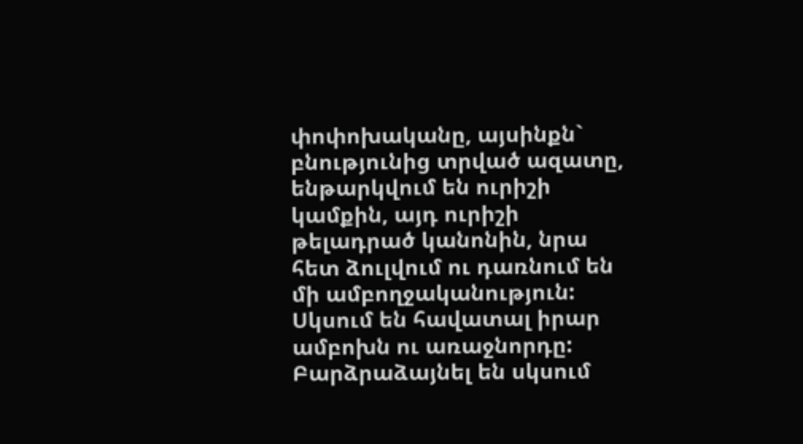փոփոխականը, այսինքն` բնությունից տրված ազատը, ենթարկվում են ուրիշի կամքին, այդ ուրիշի թելադրած կանոնին, նրա հետ ձուլվում ու դառնում են մի ամբողջականություն: Սկսում են հավատալ իրար ամբոխն ու առաջնորդը: Բարձրաձայնել են սկսում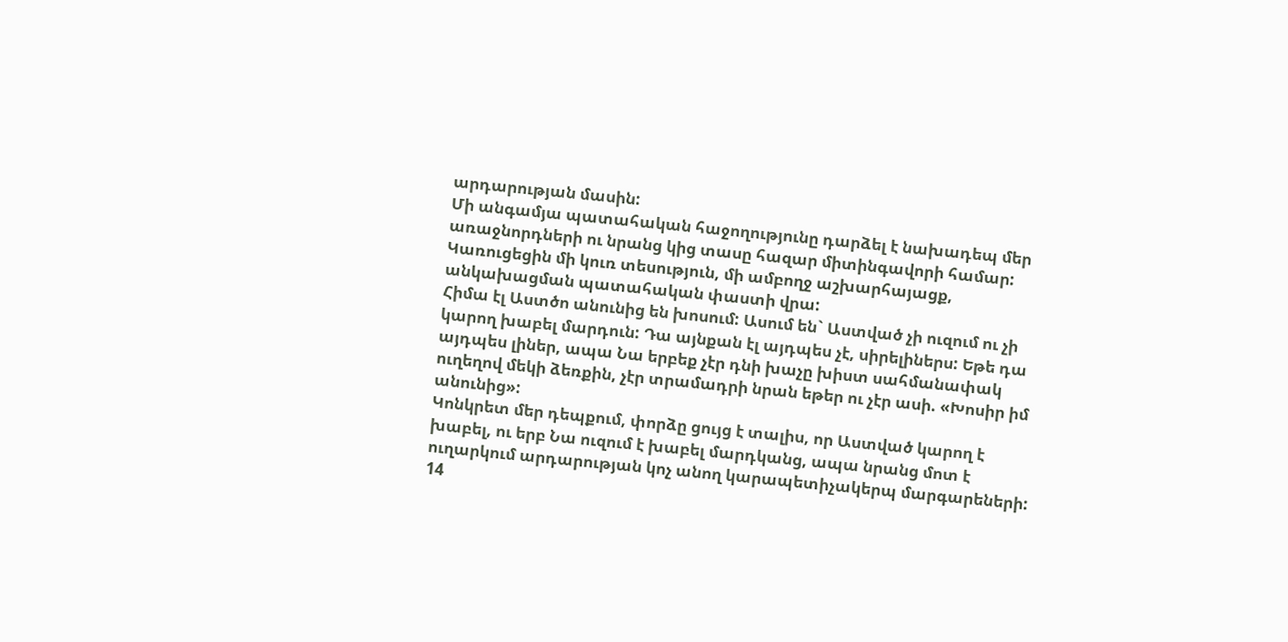արդարության մասին:
Մի անգամյա պատահական հաջողությունը դարձել է նախադեպ մեր առաջնորդների ու նրանց կից տասը հազար միտինգավորի համար: Կառուցեցին մի կուռ տեսություն, մի ամբողջ աշխարհայացք, անկախացման պատահական փաստի վրա:
Հիմա էլ Աստծո անունից են խոսում: Ասում են` Աստված չի ուզում ու չի կարող խաբել մարդուն: Դա այնքան էլ այդպես չէ, սիրելիներս: Եթե դա այդպես լիներ, ապա Նա երբեք չէր դնի խաչը խիստ սահմանափակ ուղեղով մեկի ձեռքին, չէր տրամադրի նրան եթեր ու չէր ասի. «Խոսիր իմ անունից»:
Կոնկրետ մեր դեպքում, փորձը ցույց է տալիս, որ Աստված կարող է խաբել, ու երբ Նա ուզում է խաբել մարդկանց, ապա նրանց մոտ է ուղարկում արդարության կոչ անող կարապետիչակերպ մարգարեների:
14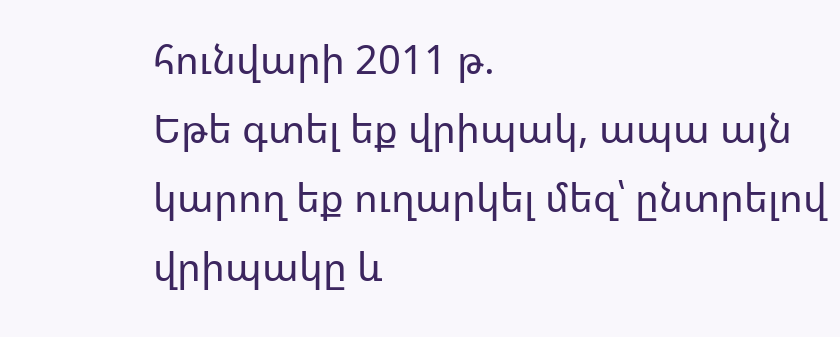հունվարի 2011 թ.
Եթե գտել եք վրիպակ, ապա այն կարող եք ուղարկել մեզ՝ ընտրելով վրիպակը և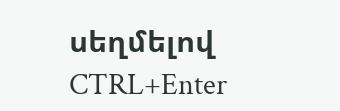սեղմելով CTRL+Enter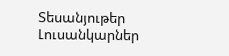Տեսանյութեր
Լուսանկարներ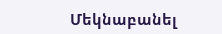Մեկնաբանել